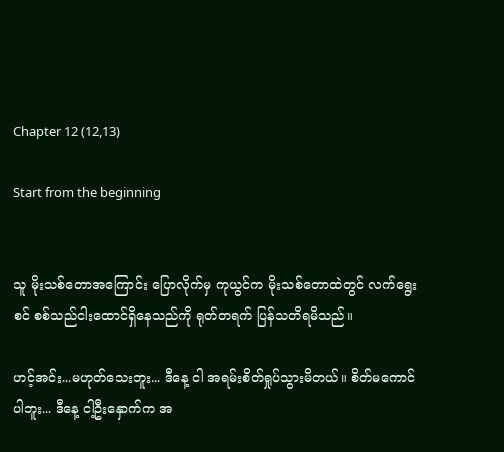Chapter 12 (12,13)

Start from the beginning


သူ မိုးသစ်တောအကြောင်း ပြောလိုက်မှ ကုယွင်က မိုးသစ်တောထဲတွင် လက်ရွေးစင် စစ်သည်ငါးထောင်ရှိနေသည်ကို ရုတ်တရက် ပြန်သတိရမိသည်။

ဟင့်အင်း...မဟုတ်သေးဘူး... ဒီနေ့ ငါ အရမ်းစိတ်ရှုပ်သွားမိတယ်။ စိတ်မကောင်ပါဘူး... ဒီနေ့ ငါ့ဦးနှောက်က အ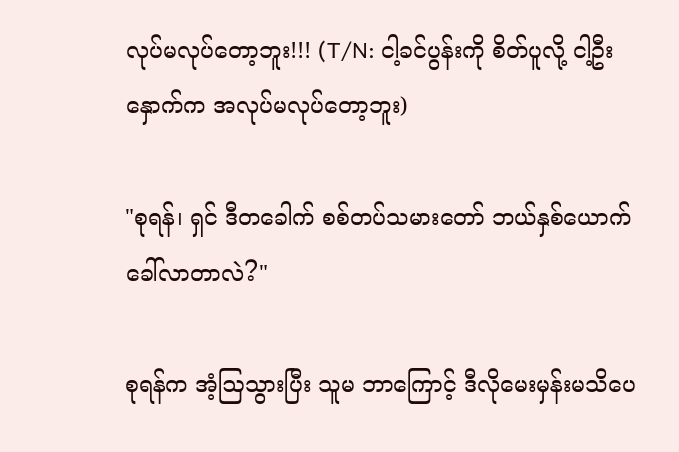လုပ်မလုပ်တော့ဘူး!!! (T/N: ငါ့ခင်ပွန်းကို စိတ်ပူလို့ ငါ့ဦးနှောက်က အလုပ်မလုပ်တော့ဘူး)

"စုရန်၊ ရှင် ဒီတခေါက် စစ်တပ်သမားတော် ဘယ်နှစ်ယောက် ခေါ်လာတာလဲ?"

စုရန်က အံ့ဩသွားပြီး သူမ ဘာကြောင့် ဒီလိုမေးမှန်းမသိပေ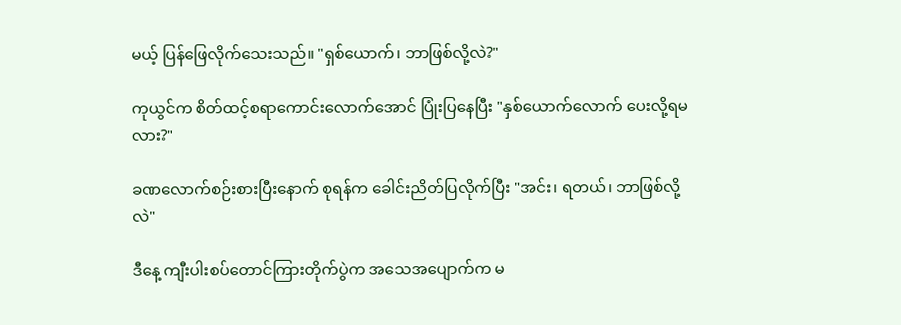မယ့် ပြန်ဖြေလိုက်သေးသည်။ "ရှစ်ယောက်၊ ဘာဖြစ်လို့လဲ?"

ကုယွင်က စိတ်ထင့်စရာကောင်းလောက်အောင် ပြုံးပြနေပြီး "နှစ်ယောက်လောက် ပေးလို့ရမလား?"

ခဏလောက်စဉ်းစားပြီးနောက် စုရန်က ခေါင်းညိတ်ပြလိုက်ပြီး "အင်း၊ ရတယ်၊ ဘာဖြစ်လို့လဲ"

ဒီနေ့ ကျီးပါးစပ်တောင်ကြားတိုက်ပွဲက အသေအပျောက်က မ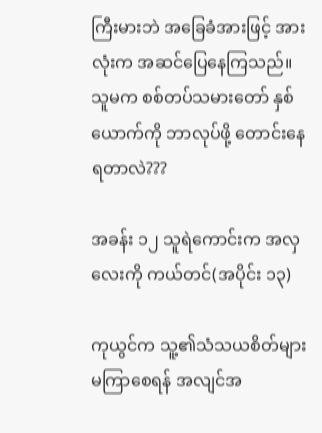ကြီးမားဘဲ အခြေခံအားဖြင့် အားလုံးက အဆင်ပြေနေကြသည်။ သူမက စစ်တပ်သမားတော် နှစ်ယောက်ကို ဘာလုပ်ဖို့ တောင်းနေရတာလဲ???

အခန်း ၁၂ သူရဲကောင်းက အလှလေးကို ကယ်တင်(အပိုင်း ၁၃)

ကုယွင်က သူ့၏သံသယစိတ်များ မကြာစေရန် အလျင်အ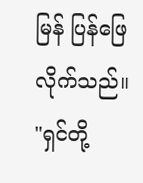မြန် ပြန်ဖြေလိုက်သည်။ "ရှင်တို့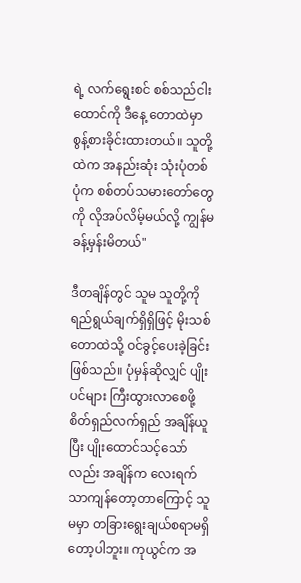ရဲ့ လက်ရွေးစင် စစ်သည်ငါးထောင်ကို ဒီနေ့ တောထဲမှာ စွန့်စားခိုင်းထားတယ်။ သူတို့ထဲက အနည်းဆုံး သုံးပုံတစ်ပုံက စစ်တပ်သမားတော်တွေကို လိုအပ်လိမ့်မယ်လို့ ကျွန်မ ခန့်မှန်းမိတယ်"

ဒီတချိန်တွင် သူမ သူတို့ကို ရည်ရွယ်ချက်ရှိရှိဖြင့် မိုးသစ်တောထဲသို့ ဝင်ခွင့်ပေးခဲ့ခြင်း ဖြစ်သည်။ ပုံမှန်ဆိုလျှင် ပျိုးပင်များ ကြီးထွားလာစေဖို့ စိတ်ရှည်လက်ရှည် အချိန်ယူပြီး ပျိုးထောင်သင့်သော်လည်း အချိန်က လေးရက်သာကျန်တော့တာကြောင့် သူမမှာ တခြားရွေးချယ်စရာမရှိတော့ပါဘူး။ ကုယွင်က အ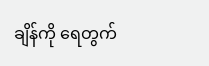ချိန်ကို ရေတွက်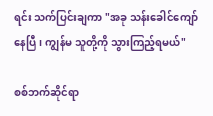ရင်း သက်ပြင်းချကာ "အခု သန်းခေါင်ကျော်နေပြီ၊ ကျွန်မ သူတို့ကို သွားကြည့်ရမယ်"

စစ်ဘက်ဆိုင်ရာ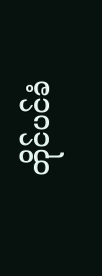တိုင်ပင်ခံ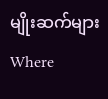မျိုးဆက်များWhere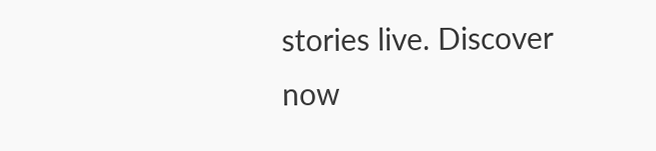stories live. Discover now